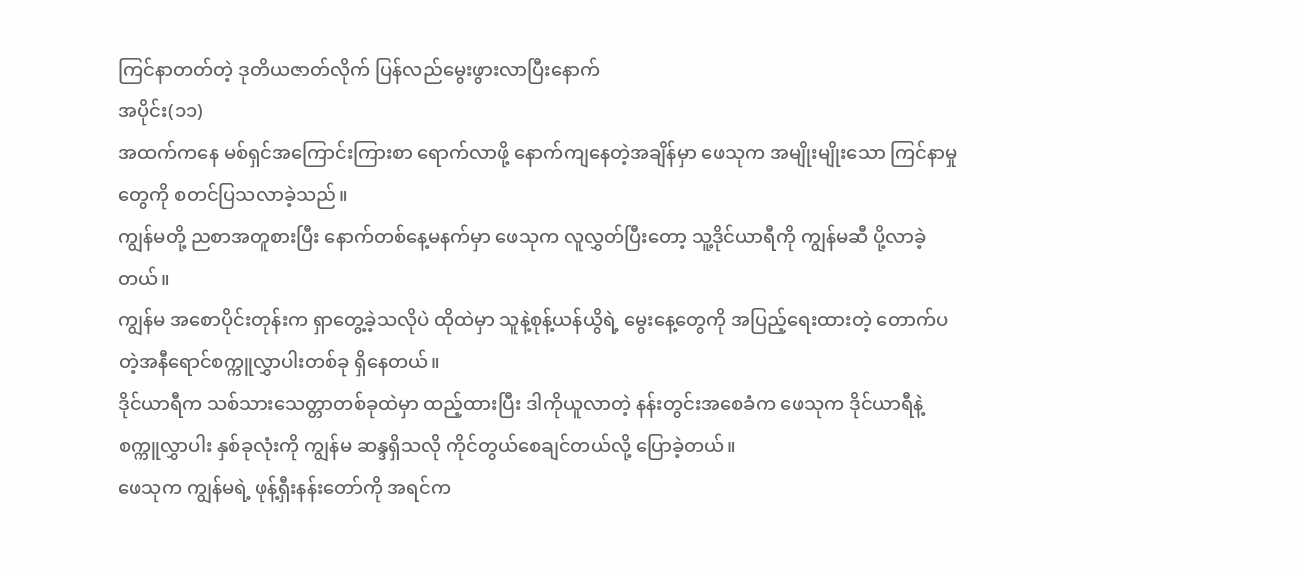ကြင်နာတတ်တဲ့ ဒုတိယဇာတ်လိုက် ပြန်လည်မွေးဖွားလာပြီးနောက်
အပိုင်း(၁၁)
အထက်ကနေ မစ်ရှင်အကြောင်းကြားစာ ရောက်လာဖို့ နောက်ကျနေတဲ့အချိန်မှာ ဖေသုက အမျိုးမျိုးသော ကြင်နာမှုတွေကို စတင်ပြသလာခဲ့သည်။
ကျွန်မတို့ ညစာအတူစားပြီး နောက်တစ်နေ့မနက်မှာ ဖေသုက လူလွှတ်ပြီးတော့ သူ့ဒိုင်ယာရီကို ကျွန်မဆီ ပို့လာခဲ့တယ်။
ကျွန်မ အစောပိုင်းတုန်းက ရှာတွေ့ခဲ့သလိုပဲ ထိုထဲမှာ သူနဲ့စုန့်ယန်ယွိရဲ့ မွေးနေ့တွေကို အပြည့်ရေးထားတဲ့ တောက်ပတဲ့အနီရောင်စက္ကူလွှာပါးတစ်ခု ရှိနေတယ်။
ဒိုင်ယာရီက သစ်သားသေတ္တာတစ်ခုထဲမှာ ထည့်ထားပြီး ဒါကိုယူလာတဲ့ နန်းတွင်းအစေခံက ဖေသုက ဒိုင်ယာရီနဲ့စက္ကူလွှာပါး နှစ်ခုလုံးကို ကျွန်မ ဆန္ဒရှိသလို ကိုင်တွယ်စေချင်တယ်လို့ ပြောခဲ့တယ်။
ဖေသုက ကျွန်မရဲ့ ဖုန့်ရှီးနန်းတော်ကို အရင်က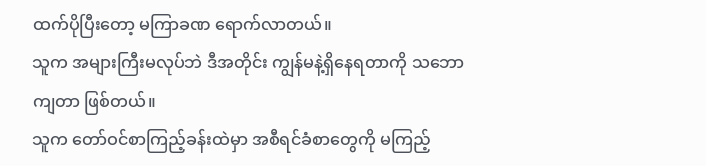ထက်ပိုပြီးတော့ မကြာခဏ ရောက်လာတယ်။
သူက အများကြီးမလုပ်ဘဲ ဒီအတိုင်း ကျွန်မနဲ့ရှိနေရတာကို သဘောကျတာ ဖြစ်တယ်။
သူက တော်ဝင်စာကြည့်ခန်းထဲမှာ အစီရင်ခံစာတွေကို မကြည့်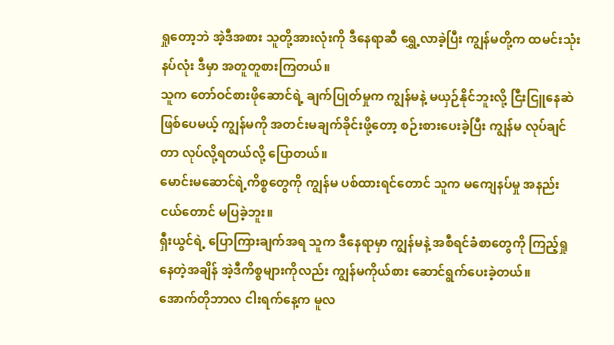ရှုတော့ဘဲ အဲ့ဒီအစား သူတို့အားလုံးကို ဒီနေရာဆီ ရွှေ့လာခဲ့ပြီး ကျွန်မတို့က ထမင်းသုံးနပ်လုံး ဒီမှာ အတူတူစားကြတယ်။
သူက တော်ဝင်စားဖိုဆောင်ရဲ့ ချက်ပြုတ်မှုက ကျွန်မနဲ့ မယှဉ်နိုင်ဘူးလို့ ငြီးငြူနေဆဲဖြစ်ပေမယ့် ကျွန်မကို အတင်းမချက်ခိုင်းဖို့တော့ စဉ်းစားပေးခဲ့ပြီး ကျွန်မ လုပ်ချင်တာ လုပ်လို့ရတယ်လို့ ပြောတယ်။
မောင်းမဆောင်ရဲ့ကိစ္စတွေကို ကျွန်မ ပစ်ထားရင်တောင် သူက မကျေနပ်မှု အနည်းငယ်တောင် မပြခဲ့ဘူး။
ရှီးယွင်ရဲ့ ပြောကြားချက်အရ သူက ဒီနေရာမှာ ကျွန်မနဲ့ အစီရင်ခံစာတွေကို ကြည့်ရှုနေတဲ့အချိန် အဲ့ဒီကိစ္စများကိုလည်း ကျွန်မကိုယ်စား ဆောင်ရွက်ပေးခဲ့တယ်။
အောက်တိုဘာလ ငါးရက်နေ့က မူလ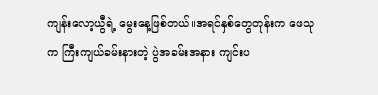ကျန်းလော့ယွီရဲ့ မွေးနေ့ဖြစ်တယ်။အရင်နှစ်တွေတုန်းက ဖေသုက ကြီးကျယ်ခမ်းနားတဲ့ ပွဲအခမ်းအနား ကျင်းပ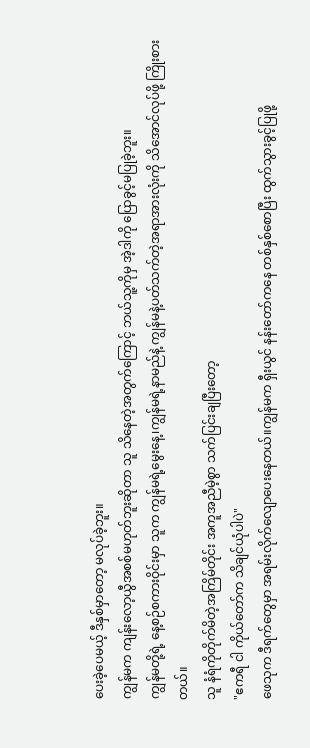ပေးခဲ့ပေမယ့် ဒီနှစ်မှာတော့ မလုပ်ခဲ့ဘူး။
ကျွန်မက ကျန်းလော့ယွီအစစ်မဟုတ်ဘူးဆိုတာ သူ သိနေတဲ့အတွက်ကြောင့် ဘယ်သူ့ကိုမှ အဲ့ဒါကို ပြောခွင့်မပြုခဲ့ဘူး။
ကျွန်မတို့ရဲ့ နေ့စဉ်စကားဝိုင်းမှာ သူက ကျွန်မရဲ့မွေးနေ့၊ကျွန်မရဲ့နာမည်နဲ့ ကျွန်မနဲ့ပတ်သက်တဲ့အရာအားလုံးကို သိအောင်လုပ်ဖို့ ကြိုးစားတယ်။
သူ နံရံကိုတိုက်မိတဲ့အကြိမ်တိုင်း အကူအညီမဲ့စွာ သက်ပြင်းချပြီးတော့
"ဧကရီ ငါ ကိုယ်တော်က သိချင်ယုံပါပဲ"
ဖေသုက ဒီရက်တွေမှာ အရမ်းလိုက်လျောပေးနေတယ်။ကျွန်မက ရှီးယွင် နန်းတော်ကနေ တစ်နှစ်စောပြီး ထွက်သွားခွင့်ပြုဖို့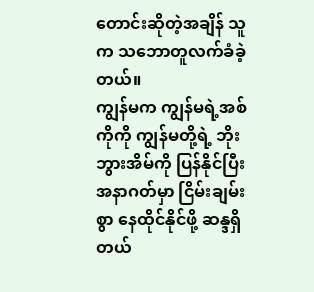တောင်းဆိုတဲ့အချိန် သူက သဘောတူလက်ခံခဲ့တယ်။
ကျွန်မက ကျွန်မရဲ့အစ်ကိုကို ကျွန်မတို့ရဲ့ ဘိုးဘွားအိမ်ကို ပြန်နိုင်ပြီး အနာဂတ်မှာ ငြိမ်းချမ်းစွာ နေထိုင်နိုင်ဖို့ ဆန္ဒရှိတယ်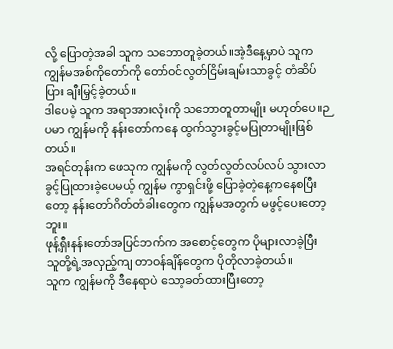လို့ ပြောတဲ့အခါ သူက သဘောတူခဲ့တယ်။အဲ့ဒီနေ့မှာပဲ သူက ကျွန်မအစ်ကိုတော်ကို တော်ဝင်လွတ်ငြိမ်းချမ်းသာခွင့် တံဆိပ်ပြား ချီးမြှင့်ခဲ့တယ်။
ဒါပေမဲ့ သူက အရာအားလုံးကို သဘောတူတာမျိုး မဟုတ်ပေ။ဉပမာ ကျွန်မကို နန်းတော်ကနေ ထွက်သွားခွင့်မပြုတာမျိုးဖြစ်တယ်။
အရင်တုန်းက ဖေသုက ကျွန်မကို လွတ်လွတ်လပ်လပ် သွားလာခွင့်ပြုထားခဲ့ပေမယ့် ကျွန်မ ကွာရှင်းဖို့ ပြောခဲ့တဲ့နေ့ကနေစပြီးတော့ နန်းတော်ဂိတ်တံခါးတွေက ကျွန်မအတွက် မဖွင့်ပေးတော့ဘူး။
ဖုန့်ရှီးနန်းတော်အပြင်ဘက်က အစောင့်တွေက ပိုများလာခဲ့ပြီး သူတို့ရဲ့အလှည့်ကျ တာဝန်ချိန်တွေက ပိုတိုလာခဲ့တယ်။
သူက ကျွန်မကို ဒီနေရာပဲ သော့ခတ်ထားပြီးတော့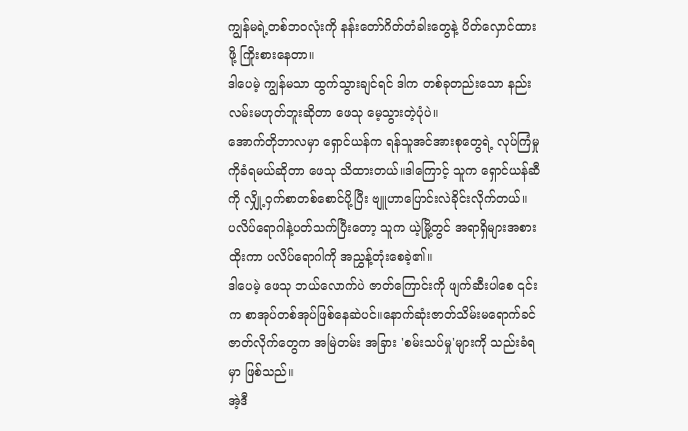ကျွန်မရဲ့တစ်ဘဝလုံးကို နန်းတော်ဂိတ်တံခါးတွေနဲ့ ပိတ်လှောင်ထားဖို့ ကြိုးစားနေတာ။
ဒါပေမဲ့ ကျွန်မသာ ထွက်သွားချင်ရင် ဒါက တစ်ခုတည်းသော နည်းလမ်းမဟုတ်ဘူးဆိုတာ ဖေသု မေ့သွားတဲ့ပုံပဲ။
အောက်တိုဘာလမှာ ရှောင်ယန်က ရန်သူအင်အားစုတွေရဲ့ လုပ်ကြံမှုကိုခံရမယ်ဆိုတာ ဖေသု သိထားတယ်။ဒါကြောင့် သူက ရှောင်ယန်ဆီကို လျှို့ဝှက်စာတစ်စောင်ပို့ပြီး ဗျူဟာပြောင်းလဲခိုင်းလိုက်တယ်။
ပလိပ်ရောဂါနဲ့ပတ်သက်ပြီးတော့ သူက ယဲ့မြို့တွင် အရာရှိများအစားထိုးကာ ပလိပ်ရောဂါကို အညွှန့်တုံးစေခဲ့၏။
ဒါပေမဲ့ ဖေသု ဘယ်လောက်ပဲ ဇာတ်ကြောင်းကို ဖျက်ဆီးပါစေ ၎င်းက စာအုပ်တစ်အုပ်ဖြစ်နေဆဲပင်။နောက်ဆုံးဇာတ်သိမ်းမရောက်ခင် ဇာတ်လိုက်တွေက အမြဲတမ်း အခြား 'စမ်းသပ်မှု'များကို သည်းခံရမှာ ဖြစ်သည်။
အဲ့ဒီ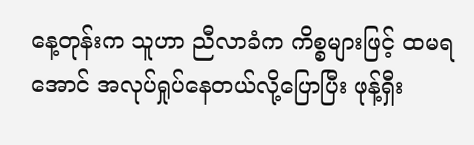နေ့တုန်းက သူဟာ ညီလာခံက ကိစ္စများဖြင့် ထမရအောင် အလုပ်ရှုပ်နေတယ်လို့ပြောပြီး ဖုန့်ရှီး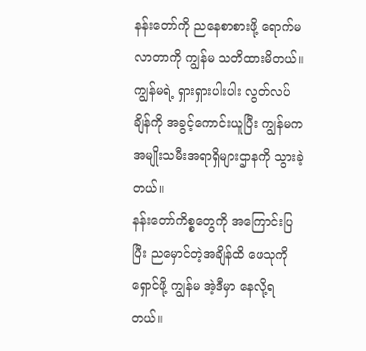နန်းတော်ကို ညနေစာစားဖို့ ရောက်မလာတာကို ကျွန်မ သတိထားမိတယ်။
ကျွန်မရဲ့ ရှားရှားပါးပါး လွတ်လပ်ချိန်ကို အခွင့်ကောင်းယူပြီး ကျွန်မက အမျိုးသမီးအရာရှိများဌာနကို သွားခဲ့တယ်။
နန်းတော်ကိစ္စတွေကို အကြောင်းပြပြီး ညမှောင်တဲ့အချိန်ထိ ဖေသုကို ရှောင်ဖို့ ကျွန်မ အဲ့ဒီမှာ နေလို့ရတယ်။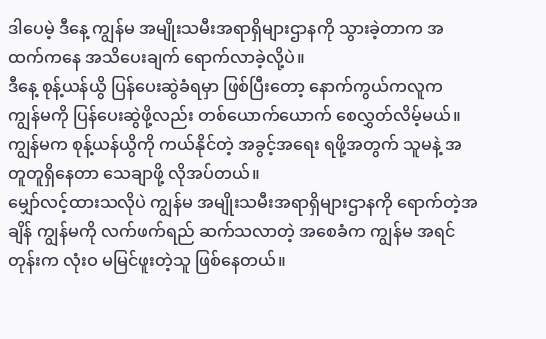ဒါပေမဲ့ ဒီနေ့ ကျွန်မ အမျိုးသမီးအရာရှိများဌာနကို သွားခဲ့တာက အထက်ကနေ အသိပေးချက် ရောက်လာခဲ့လို့ပဲ။
ဒီနေ့ စုန့်ယန်ယွိ ပြန်ပေးဆွဲခံရမှာ ဖြစ်ပြီးတော့ နောက်ကွယ်ကလူက ကျွန်မကို ပြန်ပေးဆွဲဖို့လည်း တစ်ယောက်ယောက် စေလွှတ်လိမ့်မယ်။
ကျွန်မက စုန့်ယန်ယွိကို ကယ်နိုင်တဲ့ အခွင့်အရေး ရဖို့အတွက် သူမနဲ့ အတူတူရှိနေတာ သေချာဖို့ လိုအပ်တယ်။
မျှော်လင့်ထားသလိုပဲ ကျွန်မ အမျိုးသမီးအရာရှိများဌာနကို ရောက်တဲ့အချိန် ကျွန်မကို လက်ဖက်ရည် ဆက်သလာတဲ့ အစေခံက ကျွန်မ အရင်တုန်းက လုံးဝ မမြင်ဖူးတဲ့သူ ဖြစ်နေတယ်။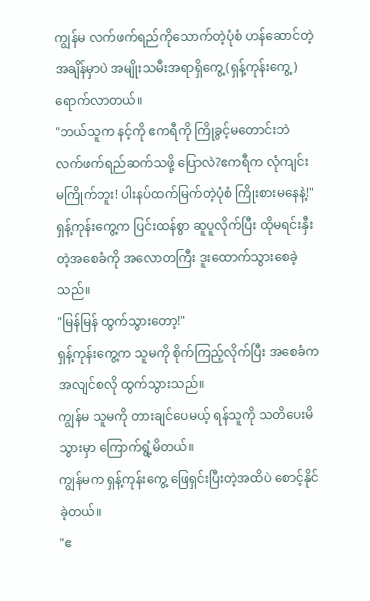ကျွန်မ လက်ဖက်ရည်ကိုသောက်တဲ့ပုံစံ ဟန်ဆောင်တဲ့အချိန်မှာပဲ အမျိုးသမီးအရာရှိကွေ့(ရှန့်ကုန်းကွေ့) ရောက်လာတယ်။
"ဘယ်သူက နင့်ကို ဧကရီကို ကြိုခွင့်မတောင်းဘဲ လက်ဖက်ရည်ဆက်သဖို့ ပြောလဲ?ဧကရီက လုံကျင်း မကြိုက်ဘူး! ပါးနပ်ထက်မြက်တဲ့ပုံစံ ကြိုးစားမနေနဲ့!"
ရှန့်ကုန်းကွေ့က ပြင်းထန်စွာ ဆူပူလိုက်ပြီး ထိုမရင်းနှီးတဲ့အစေခံကို အလောတကြီး ဒူးထောက်သွားစေခဲ့သည်။
"မြန်မြန် ထွက်သွားတော့!"
ရှန့်ကုန်းကွေ့က သူမကို စိုက်ကြည့်လိုက်ပြီး အစေခံက အလျင်စလို ထွက်သွားသည်။
ကျွန်မ သူမကို တားချင်ပေမယ့် ရန်သူကို သတိပေးမိသွားမှာ ကြောက်ရွံ့မိတယ်။
ကျွန်မက ရှန့်ကုန်းကွေ့ ဖြေရှင်းပြီးတဲ့အထိပဲ စောင့်နိုင်ခဲ့တယ်။
"ဧ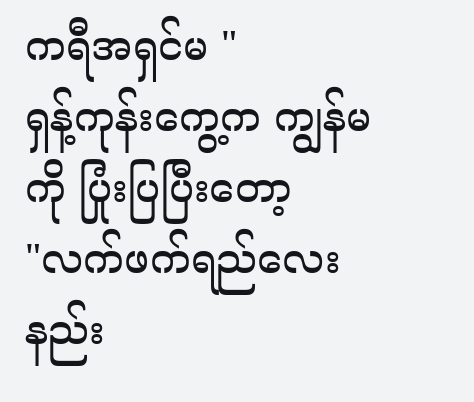ကရီအရှင်မ "
ရှန့်ကုန်းကွေ့က ကျွန်မကို ပြုံးပြပြီးတော့
"လက်ဖက်ရည်လေး နည်း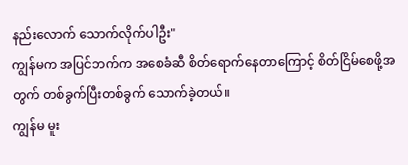နည်းလောက် သောက်လိုက်ပါဦး"
ကျွန်မက အပြင်ဘက်က အစေခံဆီ စိတ်ရောက်နေတာကြောင့် စိတ်ငြိမ်စေဖို့အတွက် တစ်ခွက်ပြီးတစ်ခွက် သောက်ခဲ့တယ်။
ကျွန်မ မူး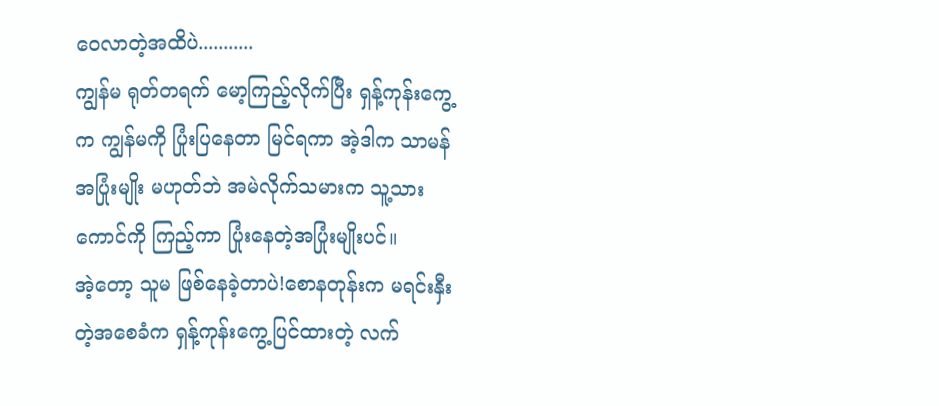ဝေလာတဲ့အထိပဲ...........
ကျွန်မ ရုတ်တရက် မော့ကြည့်လိုက်ပြီး ရှန့်ကုန်းကွေ့က ကျွန်မကို ပြုံးပြနေတာ မြင်ရကာ အဲ့ဒါက သာမန်အပြုံးမျိုး မဟုတ်ဘဲ အမဲလိုက်သမားက သူ့သားကောင်ကို ကြည့်ကာ ပြုံးနေတဲ့အပြုံးမျိုးပင်။
အဲ့တော့ သူမ ဖြစ်နေခဲ့တာပဲ!စောနတုန်းက မရင်းနှီးတဲ့အစေခံက ရှန့်ကုန်းကွေ့ပြင်ထားတဲ့ လက်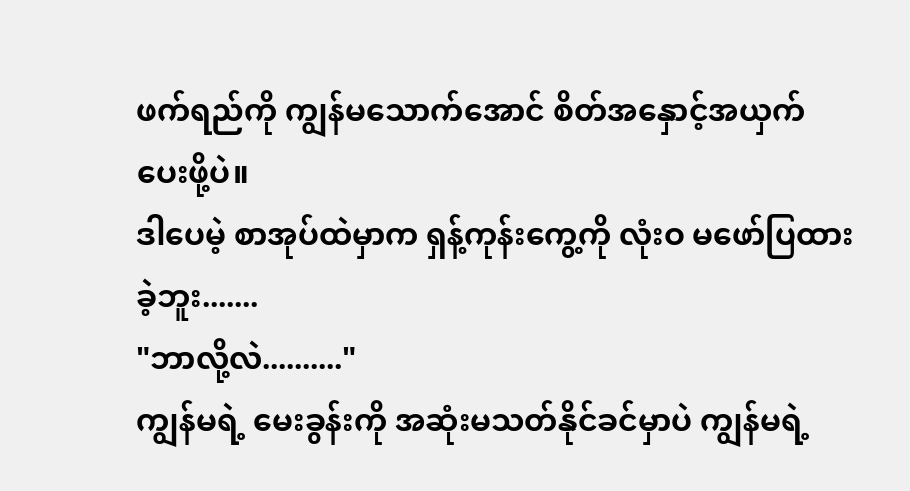ဖက်ရည်ကို ကျွန်မသောက်အောင် စိတ်အနှောင့်အယှက် ပေးဖို့ပဲ။
ဒါပေမဲ့ စာအုပ်ထဲမှာက ရှန့်ကုန်းကွေ့ကို လုံးဝ မဖော်ပြထားခဲ့ဘူး.......
"ဘာလို့လဲ.........."
ကျွန်မရဲ့ မေးခွန်းကို အဆုံးမသတ်နိုင်ခင်မှာပဲ ကျွန်မရဲ့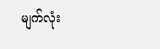မျက်လုံး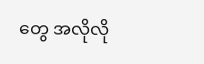တွေ အလိုလို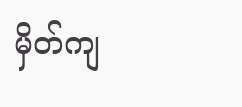မှိတ်ကျ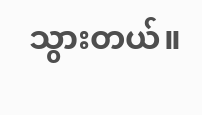သွားတယ်။